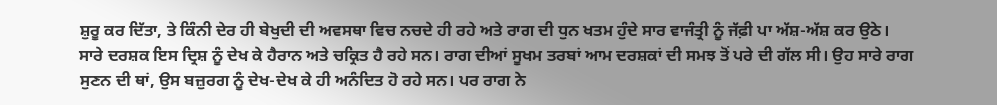ਸ਼ੁਰੂ ਕਰ ਦਿੱਤਾ, ਤੇ ਕਿੰਨੀ ਦੇਰ ਹੀ ਬੇਖੁਦੀ ਦੀ ਅਵਸਥਾ ਵਿਚ ਨਚਦੇ ਹੀ ਰਹੇ ਅਤੇ ਰਾਗ ਦੀ ਧੁਨ ਖਤਮ ਹੁੰਦੇ ਸਾਰ ਵਾਜੰਤ੍ਰੀ ਨੂੰ ਜੱਫ਼ੀ ਪਾ ਅੱਸ਼-ਅੱਸ਼ ਕਰ ਉਠੇ।
ਸਾਰੇ ਦਰਸ਼ਕ ਇਸ ਦ੍ਰਿਸ਼ ਨੂੰ ਦੇਖ ਕੇ ਹੈਰਾਨ ਅਤੇ ਚਕ੍ਰਿਤ ਹੈ ਰਹੇ ਸਨ। ਰਾਗ ਦੀਆਂ ਸੂਖਮ ਤਰਬਾਂ ਆਮ ਦਰਸ਼ਕਾਂ ਦੀ ਸਮਝ ਤੋਂ ਪਰੇ ਦੀ ਗੱਲ ਸੀ। ਉਹ ਸਾਰੇ ਰਾਗ ਸੁਣਨ ਦੀ ਥਾਂ, ਉਸ ਬਜ਼ੁਰਗ ਨੂੰ ਦੇਖ-ਦੇਖ ਕੇ ਹੀ ਅਨੰਦਿਤ ਹੋ ਰਹੇ ਸਨ। ਪਰ ਰਾਗ ਨੇ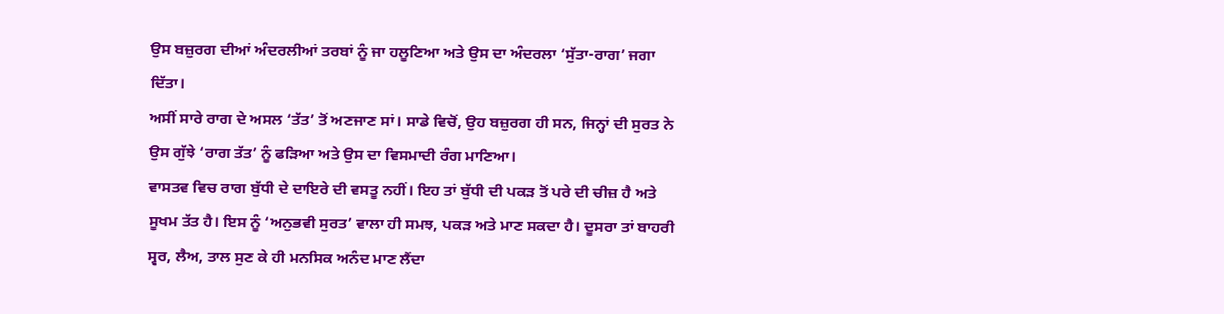ਉਸ ਬਜ਼ੁਰਗ ਦੀਆਂ ਅੰਦਰਲੀਆਂ ਤਰਬਾਂ ਨੂੰ ਜਾ ਹਲੂਣਿਆ ਅਤੇ ਉਸ ਦਾ ਅੰਦਰਲਾ ‘ਸੁੱਤਾ-ਰਾਗ’ ਜਗਾ ਦਿੱਤਾ।
ਅਸੀਂ ਸਾਰੇ ਰਾਗ ਦੇ ਅਸਲ ‘ਤੱਤ’ ਤੋਂ ਅਣਜਾਣ ਸਾਂ। ਸਾਡੇ ਵਿਚੋਂ, ਉਹ ਬਜ਼ੁਰਗ ਹੀ ਸਨ, ਜਿਨ੍ਹਾਂ ਦੀ ਸੁਰਤ ਨੇ ਉਸ ਗੁੱਝੇ ‘ਰਾਗ ਤੱਤ’ ਨੂੰ ਫੜਿਆ ਅਤੇ ਉਸ ਦਾ ਵਿਸਮਾਦੀ ਰੰਗ ਮਾਣਿਆ।
ਵਾਸਤਵ ਵਿਚ ਰਾਗ ਬੁੱਧੀ ਦੇ ਦਾਇਰੇ ਦੀ ਵਸਤੂ ਨਹੀਂ। ਇਹ ਤਾਂ ਬੁੱਧੀ ਦੀ ਪਕੜ ਤੋਂ ਪਰੇ ਦੀ ਚੀਜ਼ ਹੈ ਅਤੇ ਸੂਖਮ ਤੱਤ ਹੈ। ਇਸ ਨੂੰ ‘ਅਨੁਭਵੀ ਸੁਰਤ’ ਵਾਲਾ ਹੀ ਸਮਝ, ਪਕੜ ਅਤੇ ਮਾਣ ਸਕਦਾ ਹੈ। ਦੂਸਰਾ ਤਾਂ ਬਾਹਰੀ ਸ੍ਵਰ, ਲੈਅ, ਤਾਲ ਸੁਣ ਕੇ ਹੀ ਮਨਸਿਕ ਅਨੰਦ ਮਾਣ ਲੈਂਦਾ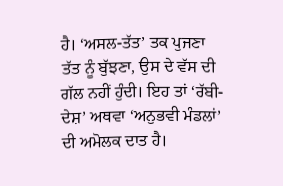ਹੈ। ‘ਅਸਲ-ਤੱਤ’ ਤਕ ਪੁਜਣਾ ਤੱਤ ਨੂੰ ਬੁੱਝਣਾ, ਉਸ ਦੇ ਵੱਸ ਦੀ ਗੱਲ ਨਹੀਂ ਹੁੰਦੀ। ਇਹ ਤਾਂ ‘ਰੱਬੀ-ਦੇਸ਼’ ਅਥਵਾ ‘ਅਨੁਭਵੀ ਮੰਡਲਾਂ’ ਦੀ ਅਮੋਲਕ ਦਾਤ ਹੈ।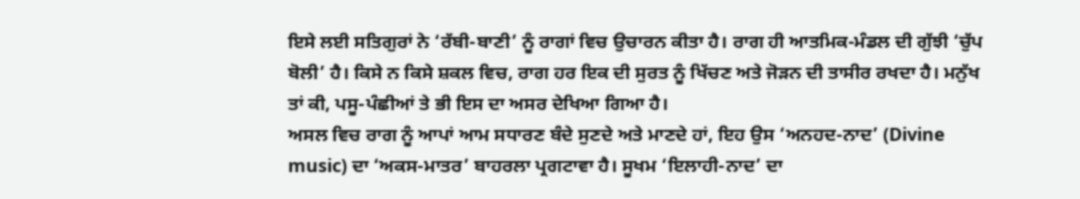ਇਸੇ ਲਈ ਸਤਿਗੁਰਾਂ ਨੇ ‘ਰੱਬੀ-ਬਾਣੀ’ ਨੂੰ ਰਾਗਾਂ ਵਿਚ ਉਚਾਰਨ ਕੀਤਾ ਹੈ। ਰਾਗ ਹੀ ਆਤਮਿਕ-ਮੰਡਲ ਦੀ ਗੁੱਝੀ ‘ਚੁੱਪ ਬੋਲੀ’ ਹੈ। ਕਿਸੇ ਨ ਕਿਸੇ ਸ਼ਕਲ ਵਿਚ, ਰਾਗ ਹਰ ਇਕ ਦੀ ਸੁਰਤ ਨੂੰ ਖਿੱਚਣ ਅਤੇ ਜੋੜਨ ਦੀ ਤਾਸੀਰ ਰਖਦਾ ਹੈ। ਮਨੁੱਖ ਤਾਂ ਕੀ, ਪਸੂ-ਪੰਛੀਆਂ ਤੇ ਭੀ ਇਸ ਦਾ ਅਸਰ ਦੇਖਿਆ ਗਿਆ ਹੈ।
ਅਸਲ ਵਿਚ ਰਾਗ ਨੂੰ ਆਪਾਂ ਆਮ ਸਧਾਰਣ ਬੰਦੇ ਸੁਣਦੇ ਅਤੇ ਮਾਣਦੇ ਹਾਂ, ਇਹ ਉਸ ‘ਅਨਹਦ-ਨਾਦ’ (Divine music) ਦਾ ‘ਅਕਸ-ਮਾਤਰ’ ਬਾਹਰਲਾ ਪ੍ਰਗਟਾਵਾ ਹੈ। ਸੂਖਮ ‘ਇਲਾਹੀ-ਨਾਦ’ ਦਾ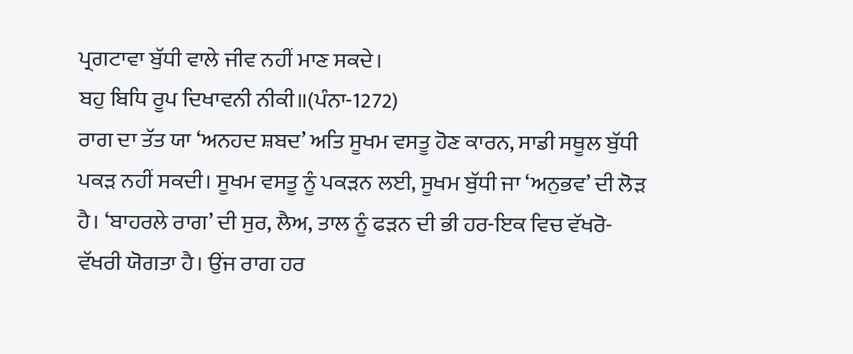ਪ੍ਰਗਟਾਵਾ ਬੁੱਧੀ ਵਾਲੇ ਜੀਵ ਨਹੀਂ ਮਾਣ ਸਕਦੇ।
ਬਹੁ ਬਿਧਿ ਰੂਪ ਦਿਖਾਵਨੀ ਨੀਕੀ॥(ਪੰਨਾ-1272)
ਰਾਗ ਦਾ ਤੱਤ ਯਾ ‘ਅਨਹਦ ਸ਼ਬਦ’ ਅਤਿ ਸੂਖਮ ਵਸਤੂ ਹੋਣ ਕਾਰਨ, ਸਾਡੀ ਸਥੂਲ ਬੁੱਧੀ ਪਕੜ ਨਹੀਂ ਸਕਦੀ। ਸੂਖਮ ਵਸਤੂ ਨੂੰ ਪਕੜਨ ਲਈ, ਸੂਖਮ ਬੁੱਧੀ ਜਾ ‘ਅਨੁਭਵ’ ਦੀ ਲੋੜ ਹੈ। ‘ਬਾਹਰਲੇ ਰਾਗ’ ਦੀ ਸੁਰ, ਲੈਅ, ਤਾਲ ਨੂੰ ਫੜਨ ਦੀ ਭੀ ਹਰ-ਇਕ ਵਿਚ ਵੱਖਰੋ-ਵੱਖਰੀ ਯੋਗਤਾ ਹੈ। ਉਂਜ ਰਾਗ ਹਰ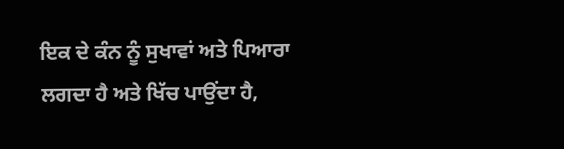ਇਕ ਦੇ ਕੰਨ ਨੂੰ ਸੁਖਾਵਾਂ ਅਤੇ ਪਿਆਰਾ ਲਗਦਾ ਹੈ ਅਤੇ ਖਿੱਚ ਪਾਉਂਦਾ ਹੈ,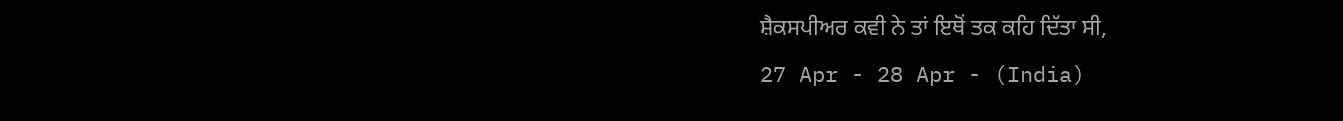ਸ਼ੈਕਸਪੀਅਰ ਕਵੀ ਨੇ ਤਾਂ ਇਥੋਂ ਤਕ ਕਹਿ ਦਿੱਤਾ ਸੀ,
27 Apr - 28 Apr - (India)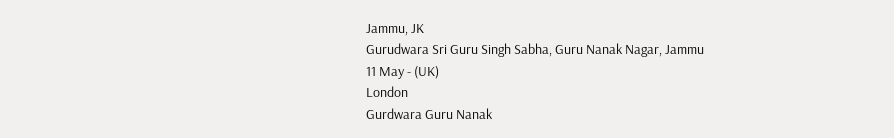Jammu, JK
Gurudwara Sri Guru Singh Sabha, Guru Nanak Nagar, Jammu
11 May - (UK)
London
Gurdwara Guru Nanak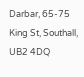Darbar, 65-75 King St, Southall, UB2 4DQ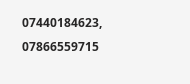07440184623, 07866559715